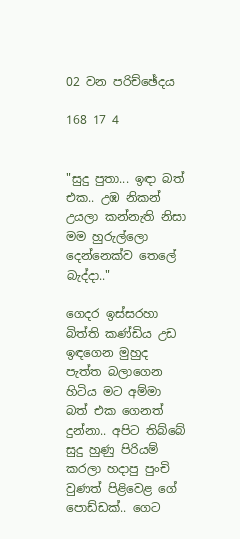02 වන පරිච්ඡේදය

168 17 4


"සුදු පුතා... ඉඳා බත් එක.. උඹ නිකන් උයලා කන්නැති නිසා මම හුරුල්ලො දෙන්නෙක්ව තෙලේ බැද්දා.."

ගෙදර ඉස්සරහා බිත්ති කණ්ඩිය උඩ ඉඳගෙන මුහුද පැත්ත බලාගෙන හිටිය මට අම්මා බත් එක ගෙනත් දුන්නා.. අපිට තිබ්බේ සුදු හුණු පිරියම් කරලා හදාපු පුංචි වුණත් පිළිවෙළ ගේ පොඩ්ඩක්.. ගෙට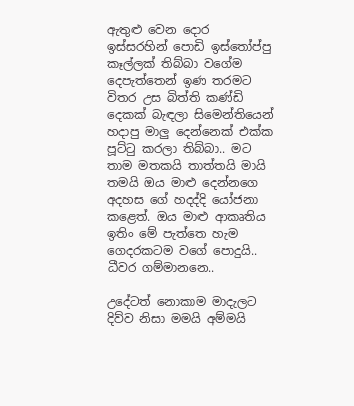ඇතුළු වෙන දොර ඉස්සරහින් පොඩි ඉස්තෝප්පු කෑල්ලක් තිබ්බා වගේම දෙපැත්තෙන් ඉණ තරමට විතර උස බිත්ති කණ්ඩි දෙකක් බැඳලා සිමෙන්තියෙන් හදාපු මාලු දෙන්නෙක් එක්ක පූට්ටු කරලා තිබ්බා.. මට තාම මතකයි තාත්තයි මායි තමයි ඔය මාළු දෙන්නගෙ අදහස ගේ හදද්දි යෝජනා කළෙත්. ඔය මාළු ආකෘතිය ඉතිං මේ පැත්තෙ හැම ගෙදරකටම වගේ පොදුයි.. ධීවර ගම්මානනෙ..

උදේටත් නොකාම මාදැලට දිව්ව නිසා මමයි අම්මයි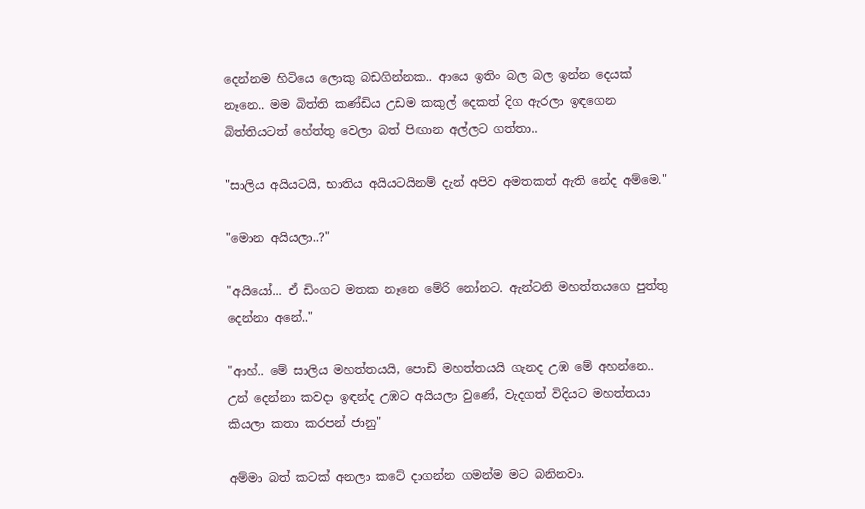දෙන්නම හිටියෙ ලොකු බඩගින්නක.. ආයෙ ඉතිං බල බල ඉන්න දෙයක් නෑනෙ.. මම බිත්ති කණ්ඩිය උඩම කකුල් දෙකත් දිග ඇරලා ඉඳගෙන බිත්තියටත් හේත්තු වෙලා බත් පිඟාන අල්ලට ගත්තා..

"සාලිය අයියටයි, භාතිය අයියටයිනම් දැන් අපිව අමතකත් ඇති නේද අම්මෙ."

"මොන අයියලා..?"

"අයියෝ... ඒ ඩිංගට මතක නෑනෙ මේරි නෝනට. ඇන්ටනි මහත්තයගෙ පුත්තු දෙන්නා අනේ.."

"ආහ්.. මේ සාලිය මහත්තයයි, පොඩි මහත්තයයි ගැනද උඹ මේ අහන්නෙ.. උන් දෙන්නා කවදා ඉඳන්ද උඹට අයියලා වුණේ, වැදගත් විදියට මහත්තයා කියලා කතා කරපන් ජානු"

අම්මා බත් කටක් අනලා කටේ දාගන්න ගමන්ම මට බනිනවා.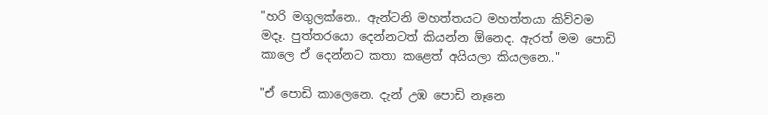"හරි මගුලක්නෙ.. ඇන්ටනි මහත්තයට මහත්තයා කිව්වම මදෑ. පුත්තරයො දෙන්නටත් කියන්න ඕනෙද. ඇරත් මම පොඩි කාලෙ ඒ දෙන්නට කතා කළෙත් අයියලා කියලනෙ.."

"ඒ පොඩි කාලෙනෙ. දැන් උඹ පොඩි නෑනෙ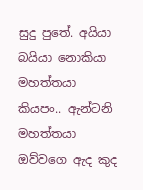සුදු පුතේ. අයියා බයියා නොකියා මහත්‍තයා කියපං.. ඇන්ටනි මහත්තයා ඔව්වගෙ ඇද කුද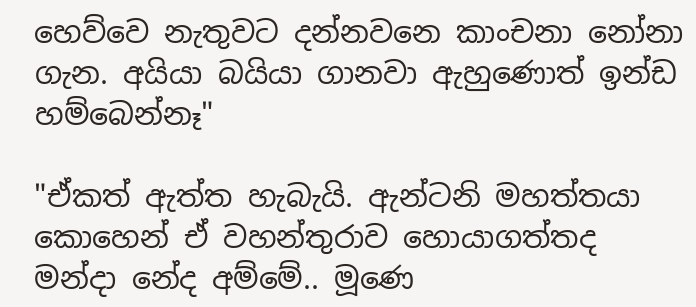හෙව්වෙ නැතුවට දන්නවනෙ කාංචනා නෝනා ගැන. අයියා බයියා ගානවා ඇහුණොත් ඉන්ඩ හම්බෙන්නෑ"

"ඒකත් ඇත්ත හැබැයි. ඇන්ටනි මහත්තයා කොහෙන් ඒ වහන්තුරාව හොයාගත්තද මන්දා නේද අම්මේ.. මූණෙ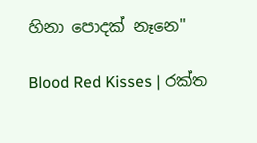හිනා පොදක් නෑනෙ"

Blood Red Kisses | රක්ත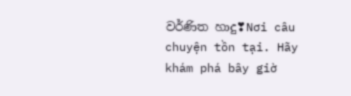වර්ණිත හාදු❣Nơi câu chuyện tồn tại. Hãy khám phá bây giờ